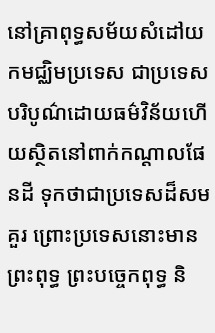នៅគ្រាពុទ្ធសម័យសំដៅយកមជ្ឈិមប្រទេស ជាប្រទេសបរិបូណ៌ដោយធម៌វិន័យហើយស្ថិតនៅពាក់កណ្តាលផែនដី ទុកថាជាប្រទេសដ៏សមគួរ ព្រោះប្រទេសនោះមានព្រះពុទ្ធ ព្រះបច្ចេកពុទ្ធ និ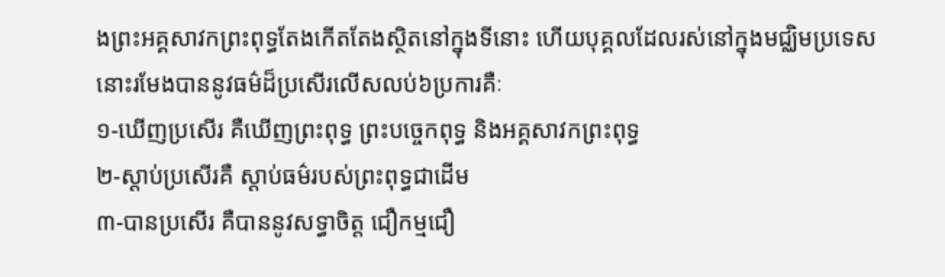ងព្រះអគ្គសាវកព្រះពុទ្ធតែងកើតតែងស្ថិតនៅក្នុងទីនោះ ហើយបុគ្គលដែលរស់នៅក្នុងមជ្ឈិមប្រទេសនោះរមែងបាននូវធម៌ដ៏ប្រសើរលើសលប់៦ប្រការគឺៈ
១-ឃើញប្រសើរ គឺឃើញព្រះពុទ្ធ ព្រះបច្ចេកពុទ្ធ និងអគ្គសាវកព្រះពុទ្ធ
២-ស្តាប់ប្រសើរគឺ ស្តាប់ធម៌របស់ព្រះពុទ្ធជាដើម
៣-បានប្រសើរ គឺបាននូវសទ្ធាចិត្ត ជឿកម្មជឿ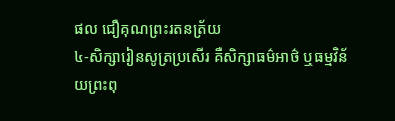ផល ជឿគុណព្រះរតនត្រ័យ
៤-សិក្សារៀនសូត្រប្រសើរ គឺសិក្សាធម៌អាថ៌ ឬធម្មវិន័យព្រះពុ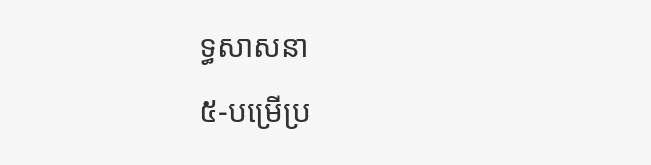ទ្ធសាសនា
៥-បម្រើប្រ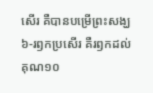សើរ គឺបានបម្រើព្រះសង្ឃ
៦-រឭកប្រសើរ គឺរឭកដល់គុណ១០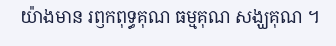យ៉ាងមាន រឭកពុទ្ធគុណ ធម្មគុណ សង្ឃគុណ ។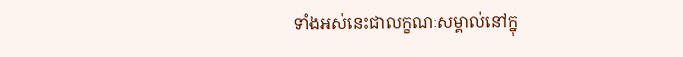ទាំងអស់នេះជាលក្ខណៈសម្គាល់នៅក្នុ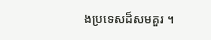ងប្រទេសដ៏សមគួរ ។